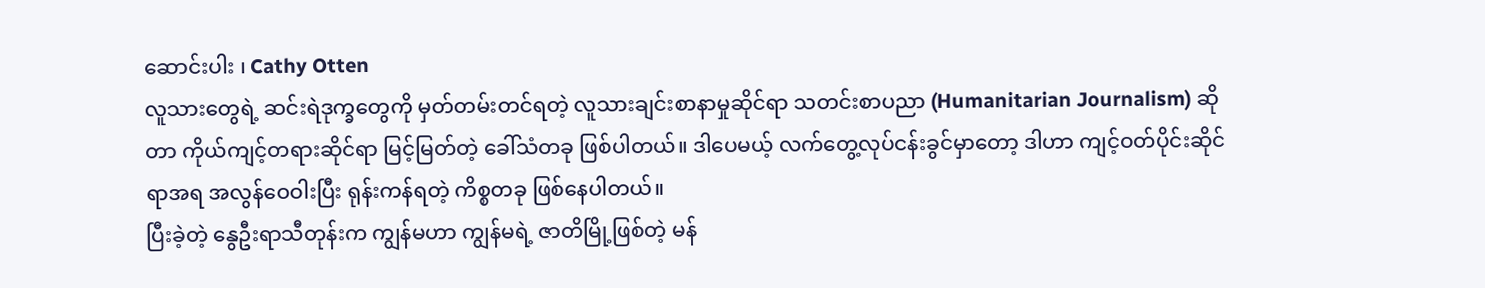ဆောင်းပါး ၊ Cathy Otten
လူသားတွေရဲ့ ဆင်းရဲဒုက္ခတွေကို မှတ်တမ်းတင်ရတဲ့ လူသားချင်းစာနာမှုဆိုင်ရာ သတင်းစာပညာ (Humanitarian Journalism) ဆိုတာ ကိုယ်ကျင့်တရားဆိုင်ရာ မြင့်မြတ်တဲ့ ခေါ်သံတခု ဖြစ်ပါတယ်။ ဒါပေမယ့် လက်တွေ့လုပ်ငန်းခွင်မှာတော့ ဒါဟာ ကျင့်ဝတ်ပိုင်းဆိုင်ရာအရ အလွန်ဝေဝါးပြီး ရုန်းကန်ရတဲ့ ကိစ္စတခု ဖြစ်နေပါတယ်။
ပြီးခဲ့တဲ့ နွေဦးရာသီတုန်းက ကျွန်မဟာ ကျွန်မရဲ့ ဇာတိမြို့ဖြစ်တဲ့ မန်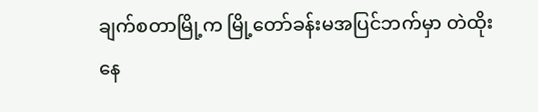ချက်စတာမြို့က မြို့တော်ခန်းမအပြင်ဘက်မှာ တဲထိုးနေ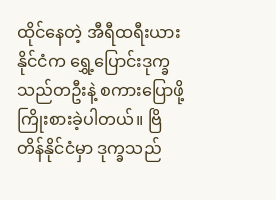ထိုင်နေတဲ့ အီရီထရီးယားနိုင်ငံက ရွှေ့ပြောင်းဒုက္ခသည်တဦးနဲ့ စကားပြောဖို့ ကြိုးစားခဲ့ပါတယ်။ ဗြိတိန်နိုင်ငံမှာ ဒုက္ခသည်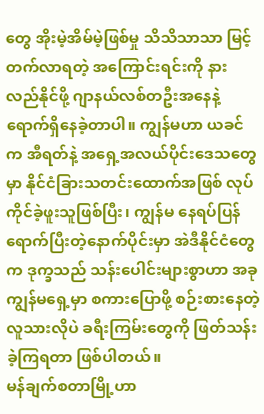တွေ အိုးမဲ့အိမ်မဲ့ဖြစ်မှု သိသိသာသာ မြင့်တက်လာရတဲ့ အကြောင်းရင်းကို နားလည်နိုင်ဖို့ ဂျာနယ်လစ်တဦးအနေနဲ့ ရောက်ရှိနေခဲ့တာပါ။ ကျွန်မဟာ ယခင်က အီရတ်နဲ့ အရှေ့အလယ်ပိုင်းဒေသတွေမှာ နိုင်ငံခြားသတင်းထောက်အဖြစ် လုပ်ကိုင်ခဲ့ဖူးသူဖြစ်ပြီး၊ ကျွန်မ နေရပ်ပြန်ရောက်ပြီးတဲ့နောက်ပိုင်းမှာ အဲဒီနိုင်ငံတွေက ဒုက္ခသည် သန်းပေါင်းများစွာဟာ အခု ကျွန်မရှေ့မှာ စကားပြောဖို့ စဉ်းစားနေတဲ့ လူသားလိုပဲ ခရီးကြမ်းတွေကို ဖြတ်သန်းခဲ့ကြရတာ ဖြစ်ပါတယ်။
မန်ချက်စတာမြို့ဟာ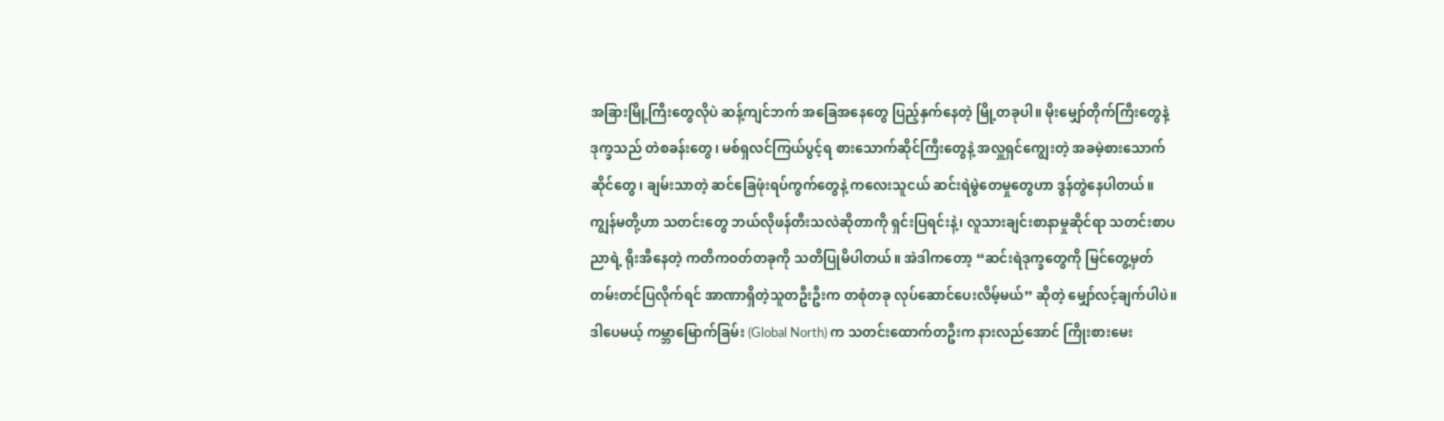အခြားမြို့ကြီးတွေလိုပဲ ဆန့်ကျင်ဘက် အခြေအနေတွေ ပြည့်နှက်နေတဲ့ မြို့တခုပါ။ မိုးမျှော်တိုက်ကြီးတွေနဲ့ ဒုက္ခသည် တဲစခန်းတွေ၊ မစ်ရှလင်ကြယ်ပွင့်ရ စားသောက်ဆိုင်ကြီးတွေနဲ့ အလှူရှင်ကျွေးတဲ့ အခမဲ့စားသောက်ဆိုင်တွေ၊ ချမ်းသာတဲ့ ဆင်ခြေဖုံးရပ်ကွက်တွေနဲ့ ကလေးသူငယ် ဆင်းရဲမွဲတေမှုတွေဟာ ဒွန်တွဲနေပါတယ်။
ကျွန်မတို့ဟာ သတင်းတွေ ဘယ်လိုဖန်တီးသလဲဆိုတာကို ရှင်းပြရင်းနဲ့၊ လူသားချင်းစာနာမှုဆိုင်ရာ သတင်းစာပညာရဲ့ ရိုးအီနေတဲ့ ကတိကဝတ်တခုကို သတိပြုမိပါတယ်။ အဲဒါကတော့ “ဆင်းရဲဒုက္ခတွေကို မြင်တွေ့မှတ်တမ်းတင်ပြလိုက်ရင် အာဏာရှိတဲ့သူတဦးဦးက တစုံတခု လုပ်ဆောင်ပေးလိမ့်မယ်” ဆိုတဲ့ မျှော်လင့်ချက်ပါပဲ။ ဒါပေမယ့် ကမ္ဘာမြောက်ခြမ်း (Global North) က သတင်းထောက်တဦးက နားလည်အောင် ကြိုးစားမေး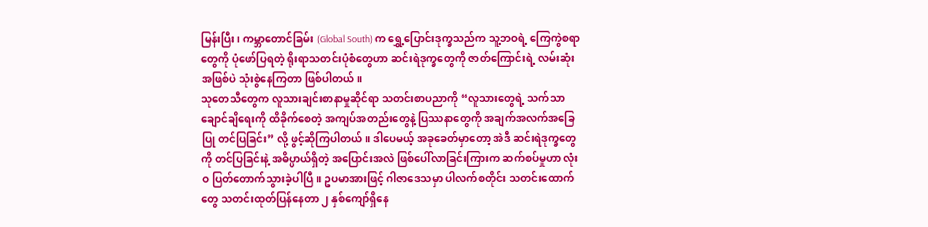မြန်းပြီး၊ ကမ္ဘာတောင်ခြမ်း (Global South) က ရွှေ့ပြောင်းဒုက္ခသည်က သူ့ဘဝရဲ့ ကြေကွဲစရာတွေကို ပုံဖော်ပြရတဲ့ ရိုးရာသတင်းပုံစံတွေဟာ ဆင်းရဲဒုက္ခတွေကို ဇာတ်ကြောင်းရဲ့ လမ်းဆုံးအဖြစ်ပဲ သုံးစွဲနေကြတာ ဖြစ်ပါတယ်။
သုတေသီတွေက လူသားချင်းစာနာမှုဆိုင်ရာ သတင်းစာပညာကို “လူသားတွေရဲ့ သက်သာချောင်ချိရေးကို ထိခိုက်စေတဲ့ အကျပ်အတည်းတွေနဲ့ ပြဿနာတွေကို အချက်အလက်အခြေပြု တင်ပြခြင်း” လို့ ဖွင့်ဆိုကြပါတယ်။ ဒါပေမယ့် အခုခေတ်မှာတော့ အဲဒီ ဆင်းရဲဒုက္ခတွေကို တင်ပြခြင်းနဲ့ အဓိပ္ပာယ်ရှိတဲ့ အပြောင်းအလဲ ဖြစ်ပေါ်လာခြင်းကြားက ဆက်စပ်မှုဟာ လုံးဝ ပြတ်တောက်သွားခဲ့ပါပြီ။ ဥပမာအားဖြင့် ဂါဇာဒေသမှာ ပါလက်စတိုင်း သတင်းထောက်တွေ သတင်းထုတ်ပြန်နေတာ ၂ နှစ်ကျော်ရှိနေ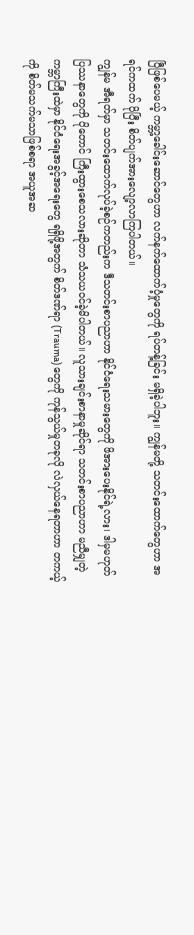ပြီဖြစ်ပေမယ့် ကမ္ဘာ့ခေါင်းဆောင်တွေဟာ လက်နက်ထောက်ပံ့မှုတွေကို ရပ်တန့်ခြင်း မရှိခဲ့ပါဘူး။ ကျွန်မတို့ သတင်းထောက်တွေဟာ အရင်ကထက် ပိုပြီး စိတ်ပျက်အားလျော့လာကြပါတယ်။
ကျွန်မ အီရတ်မှာ သတင်းထောက်လုပ်ခဲ့စဉ်ကတည်းက ဒီသတင်းစာပညာဟာ နိုင်ငံရေးသမားတွေကို ဖိအားပေးနိုင်ရဲ့လား၊ ဒါမှမဟုတ် ပြဿနာတွေကို ပိုတောင် ကြီးထွားစေသလားဆိုတာ သံသယဝင်ခဲ့မိပါတယ်။ လူသားချင်းစာနာမှုဆိုင်ရာ သတင်းစာပညာဟာ မညီမျှတဲ့ ကမ္ဘာကြီးထဲမှာ နိုင်ငံရေးအခွင့်အရေးတွေ ရရှိဖို့အတွက် စိတ်ဒဏ်ရာ (Trauma) တွေကို ကုန်သွယ်မှုတခုလို လဲလှယ်နေရတာဟာ တကယ့်ကို စိတ်မသက်မသာဖြစ်စရာ အယူအဆ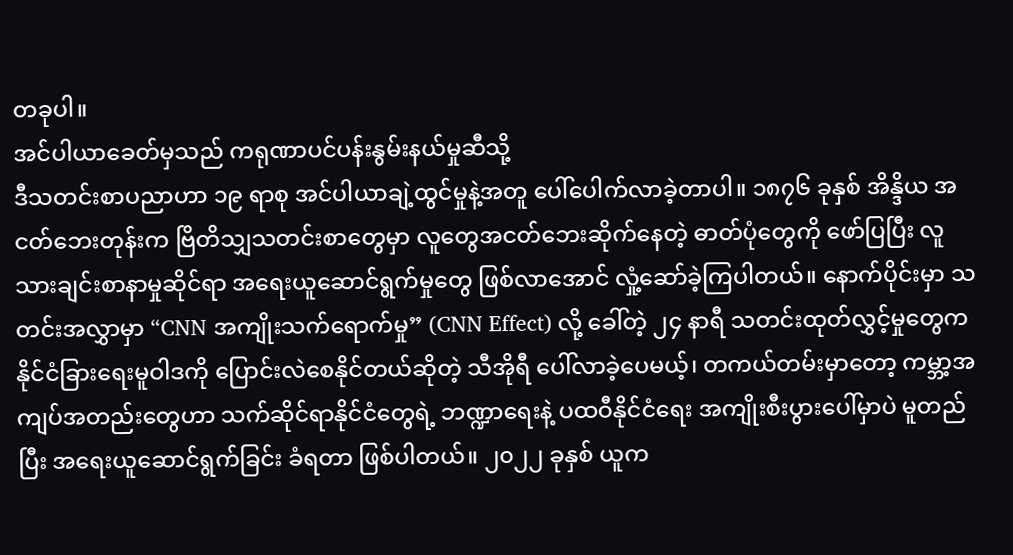တခုပါ။
အင်ပါယာခေတ်မှသည် ကရုဏာပင်ပန်းနွမ်းနယ်မှုဆီသို့
ဒီသတင်းစာပညာဟာ ၁၉ ရာစု အင်ပါယာချဲ့ထွင်မှုနဲ့အတူ ပေါ်ပေါက်လာခဲ့တာပါ။ ၁၈၇၆ ခုနှစ် အိန္ဒိယ အငတ်ဘေးတုန်းက ဗြိတိသျှသတင်းစာတွေမှာ လူတွေအငတ်ဘေးဆိုက်နေတဲ့ ဓာတ်ပုံတွေကို ဖော်ပြပြီး လူသားချင်းစာနာမှုဆိုင်ရာ အရေးယူဆောင်ရွက်မှုတွေ ဖြစ်လာအောင် လှုံ့ဆော်ခဲ့ကြပါတယ်။ နောက်ပိုင်းမှာ သတင်းအလွှာမှာ “CNN အကျိုးသက်ရောက်မှု” (CNN Effect) လို့ ခေါ်တဲ့ ၂၄ နာရီ သတင်းထုတ်လွှင့်မှုတွေက နိုင်ငံခြားရေးမူဝါဒကို ပြောင်းလဲစေနိုင်တယ်ဆိုတဲ့ သီအိုရီ ပေါ်လာခဲ့ပေမယ့်၊ တကယ်တမ်းမှာတော့ ကမ္ဘာ့အကျပ်အတည်းတွေဟာ သက်ဆိုင်ရာနိုင်ငံတွေရဲ့ ဘဏ္ဍာရေးနဲ့ ပထဝီနိုင်ငံရေး အကျိုးစီးပွားပေါ်မှာပဲ မူတည်ပြီး အရေးယူဆောင်ရွက်ခြင်း ခံရတာ ဖြစ်ပါတယ်။ ၂၀၂၂ ခုနှစ် ယူက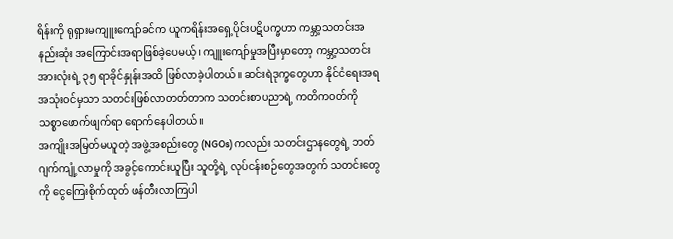ရိန်းကို ရုရှားမကျူးကျော်ခင်က ယူကရိန်းအရှေ့ပိုင်းပဋိပက္ခဟာ ကမ္ဘာ့သတင်းအနည်းဆုံး အကြောင်းအရာဖြစ်ခဲ့ပေမယ့်၊ ကျူးကျော်မှုအပြီးမှာတော့ ကမ္ဘာ့သတင်းအားလုံးရဲ့ ၃၅ ရာခိုင်နှုန်းအထိ ဖြစ်လာခဲ့ပါတယ်။ ဆင်းရဲဒုက္ခတွေဟာ နိုင်ငံရေးအရ အသုံးဝင်မှသာ သတင်းဖြစ်လာတတ်တာက သတင်းစာပညာရဲ့ ကတိကဝတ်ကို သစ္စာဖောက်ဖျက်ရာ ရောက်နေပါတယ်။
အကျိုးအမြတ်မယူတဲ့ အဖွဲ့အစည်းတွေ (NGOs) ကလည်း သတင်းဌာနတွေရဲ့ ဘတ်ဂျက်ကျုံ့လာမှုကို အခွင့်ကောင်းယူပြီး သူတို့ရဲ့ လုပ်ငန်းစဉ်တွေအတွက် သတင်းတွေကို ငွေကြေးစိုက်ထုတ် ဖန်တီးလာကြပါ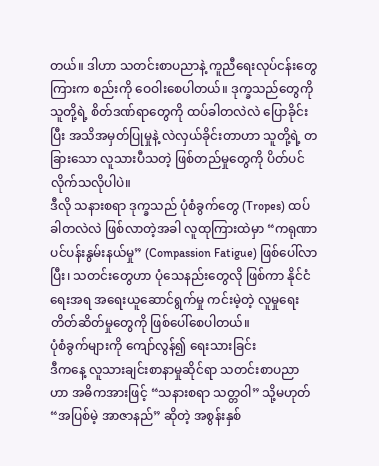တယ်။ ဒါဟာ သတင်းစာပညာနဲ့ ကူညီရေးလုပ်ငန်းတွေကြားက စည်းကို ဝေဝါးစေပါတယ်။ ဒုက္ခသည်တွေကို သူတို့ရဲ့ စိတ်ဒဏ်ရာတွေကို ထပ်ခါတလဲလဲ ပြောခိုင်းပြီး အသိအမှတ်ပြုမှုနဲ့ လဲလှယ်ခိုင်းတာဟာ သူတို့ရဲ့ တခြားသော လူသားပီသတဲ့ ဖြစ်တည်မှုတွေကို ပိတ်ပင်လိုက်သလိုပါပဲ။
ဒီလို သနားစရာ ဒုက္ခသည် ပုံစံခွက်တွေ (Tropes) ထပ်ခါတလဲလဲ ဖြစ်လာတဲ့အခါ လူထုကြားထဲမှာ “ကရုဏာ ပင်ပန်းနွမ်းနယ်မှု” (Compassion Fatigue) ဖြစ်ပေါ်လာပြီး၊ သတင်းတွေဟာ ပုံသေနည်းတွေလို ဖြစ်ကာ နိုင်ငံရေးအရ အရေးယူဆောင်ရွက်မှု ကင်းမဲ့တဲ့ လူမှုရေးတိတ်ဆိတ်မှုတွေကို ဖြစ်ပေါ်စေပါတယ်။
ပုံစံခွက်များကို ကျော်လွန်၍ ရေးသားခြင်း
ဒီကနေ့ လူသားချင်းစာနာမှုဆိုင်ရာ သတင်းစာပညာဟာ အဓိကအားဖြင့် “သနားစရာ သတ္တဝါ” သို့မဟုတ် “အပြစ်မဲ့ အာဇာနည်” ဆိုတဲ့ အစွန်းနှစ်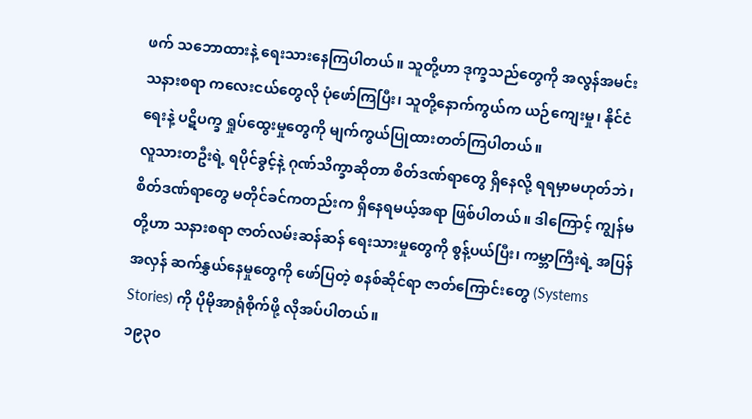ဖက် သဘောထားနဲ့ ရေးသားနေကြပါတယ်။ သူတို့ဟာ ဒုက္ခသည်တွေကို အလွန်အမင်း သနားစရာ ကလေးငယ်တွေလို ပုံဖော်ကြပြီး၊ သူတို့နောက်ကွယ်က ယဉ်ကျေးမှု၊ နိုင်ငံရေးနဲ့ ပဋိပက္ခ ရှုပ်ထွေးမှုတွေကို မျက်ကွယ်ပြုထားတတ်ကြပါတယ်။
လူသားတဦးရဲ့ ရပိုင်ခွင့်နဲ့ ဂုဏ်သိက္ခာဆိုတာ စိတ်ဒဏ်ရာတွေ ရှိနေလို့ ရရမှာမဟုတ်ဘဲ၊ စိတ်ဒဏ်ရာတွေ မတိုင်ခင်ကတည်းက ရှိနေရမယ့်အရာ ဖြစ်ပါတယ်။ ဒါကြောင့် ကျွန်မတို့ဟာ သနားစရာ ဇာတ်လမ်းဆန်ဆန် ရေးသားမှုတွေကို စွန့်ပယ်ပြီး၊ ကမ္ဘာကြီးရဲ့ အပြန်အလှန် ဆက်နွှယ်နေမှုတွေကို ဖော်ပြတဲ့ စနစ်ဆိုင်ရာ ဇာတ်ကြောင်းတွေ (Systems Stories) ကို ပိုမိုအာရုံစိုက်ဖို့ လိုအပ်ပါတယ်။
၁၉၃၀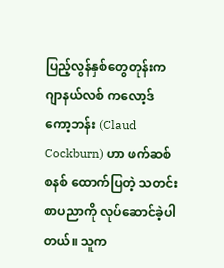ပြည့်လွန်နှစ်တွေတုန်းက ဂျာနယ်လစ် ကလော့ဒ် ကော့ဘန်း (Claud Cockburn) ဟာ ဖက်ဆစ်စနစ် ထောက်ပြတဲ့ သတင်းစာပညာကို လုပ်ဆောင်ခဲ့ပါတယ်။ သူက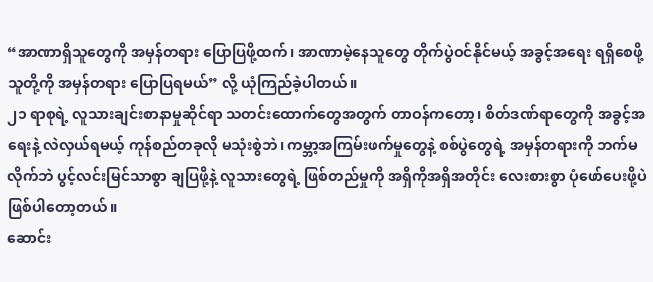“အာဏာရှိသူတွေကို အမှန်တရား ပြောပြဖို့ထက်၊ အာဏာမဲ့နေသူတွေ တိုက်ပွဲဝင်နိုင်မယ့် အခွင့်အရေး ရရှိစေဖို့ သူတို့ကို အမှန်တရား ပြောပြရမယ်” လို့ ယုံကြည်ခဲ့ပါတယ်။
၂၁ ရာစုရဲ့ လူသားချင်းစာနာမှုဆိုင်ရာ သတင်းထောက်တွေအတွက် တာဝန်ကတော့၊ စိတ်ဒဏ်ရာတွေကို အခွင့်အရေးနဲ့ လဲလှယ်ရမယ့် ကုန်စည်တခုလို မသုံးစွဲဘဲ၊ ကမ္ဘာ့အကြမ်းဖက်မှုတွေနဲ့ စစ်ပွဲတွေရဲ့ အမှန်တရားကို ဘက်မလိုက်ဘဲ ပွင့်လင်းမြင်သာစွာ ချပြဖို့နဲ့ လူသားတွေရဲ့ ဖြစ်တည်မှုကို အရှိကိုအရှိအတိုင်း လေးစားစွာ ပုံဖော်ပေးဖို့ပဲ ဖြစ်ပါတော့တယ်။
ဆောင်း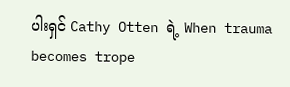ပါးရှင် Cathy Otten ရဲ့ When trauma becomes trope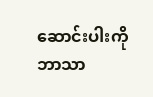ဆောင်းပါးကို ဘာသာ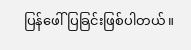ပြန်ဖေါ်ပြခြင်းဖြစ်ပါတယ်။